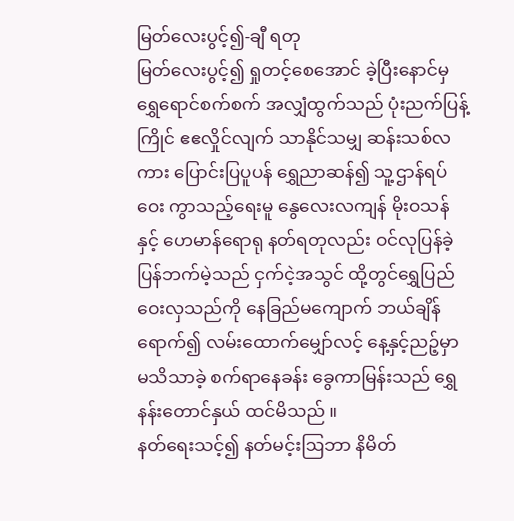မြတ်လေးပွင့်၍-ချီ ရတု
မြတ်လေးပွင့်၍ ရှုတင့်စေအောင် ခဲ့ပြီးနောင်မှ ရွှေရောင်စက်စက် အလျှံထွက်သည် ပုံးညက်ပြန့်ကြိုင် ဧဧလှိုင်လျက် သာနိုင်သမျှ ဆန်းသစ်လကား ပြောင်းပြပူပန် ရွှေညာဆန်၍ သူ့ဌာန်ရပ်ဝေး ကွာသည့်ရေးမူ နွေလေးလကျန် မိုးဝသန်နှင့် ဟေမာန်ရောရု နတ်ရတုလည်း ဝင်လုပြန်ခဲ့ ပြန်ဘက်မဲ့သည် ငှက်ငဲ့အသွင် ထို့တွင်ရွှေပြည် ဝေးလှသည်ကို နေခြည်မကျောက် ဘယ်ချိန်ရောက်၍ လမ်းထောက်မျှော်လင့် နေ့နှင့်ညဉ့်မှာ မသိသာခဲ့ စက်ရာနေခန်း ခွေကာမြန်းသည် ရွှေနန်းတောင်နှယ် ထင်မိသည် ။
နတ်ရေးသင့်၍ နတ်မင့်းဩဘာ နိမိတ်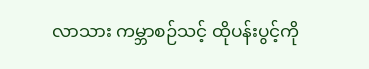လာသား ကမ္ဘာစဉ်သင့် ထိုပန်းပွင့်ကို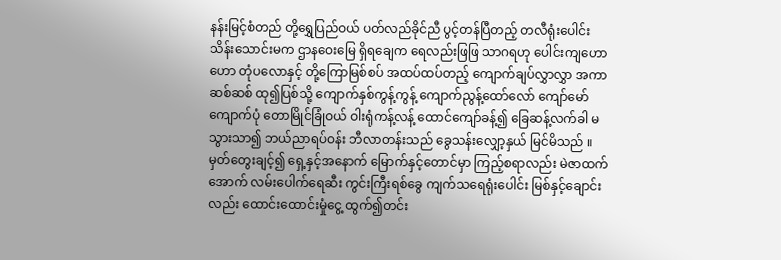နန်းမြင့်စံတည် တို့ရွှေပြည်ဝယ် ပတ်လည်ခိုင်ညီ ပွင့်တန်ပြီတည့် တလီရုံးပေါင်း သိန်းသောင်းမက ဌာနဝေးမြေ ရှိရချေက ရေလည်းဖြဖြ သာဂရဟု ပေါင်းကျဟောဟော တုံပလောနှင့် တို့ကြောမြစ်စပ် အထပ်ထပ်တည့် ကျောက်ချပ်လွှာလွှာ အကာဆစ်ဆစ် ထု၍ပြစ်သို့ ကျောက်နှစ်ကွန့်ကွန့် ကျောက်ညွန့်ထော်လော် ကျော်မော်ကျောက်ပုံ တောမြိုင်ခြုံဝယ် ဝါးရုံကန့်လန့် ထောင်ကျော်ခန့်၍ ခြေဆန့်လက်ခါ မသွားသာ၍ ဘယ်ညာရပ်ဝန်း ဘီလာတန်းသည် ခွေသန်းလျှော့နှယ် မြင်မိသည် ။
မှတ်တွေးချင့်၍ ရှေ့နှင့်အနောက် မြောက်နှင့်တောင်မှာ ကြည့်စရာလည်း မဲဇာထက်အောက် လမ်းပေါက်ရေဆီး ကွင်းကြီးရစ်ခွေ ကျက်သရေရုံးပေါင်း မြစ်နှင့်ချောင်းလည်း ထောင်းထောင်းမှုံငွေ့ ထွက်၍တင်း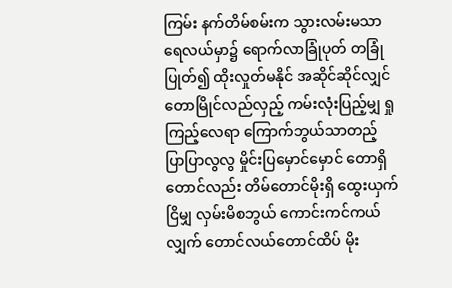ကြမ်း နက်တိမ်စမ်းက သွားလမ်းမသာ ရေလယ်မှာ၌ ရောက်လာခြုံပုတ် တခြုံပြုတ်၍ ထိုးလှုတ်မနိုင် အဆိုင်ဆိုင်လျှင် တောမြိုင်လည်လှည့် ကမ်းလုံးပြည့်မျှ ရှုကြည့်လေရာ ကြောက်ဘွယ်သာတည့် ပြာပြာလွလွ မှိုင်းပြမှောင်မှောင် တောရှိတောင်လည်း တိမ်တောင်မိုးရှိ ထွေးယှက်ငြိမျှ လှမ်းမိစဘွယ် ကောင်းကင်ကယ်လျှက် တောင်လယ်တောင်ထိပ် မိုး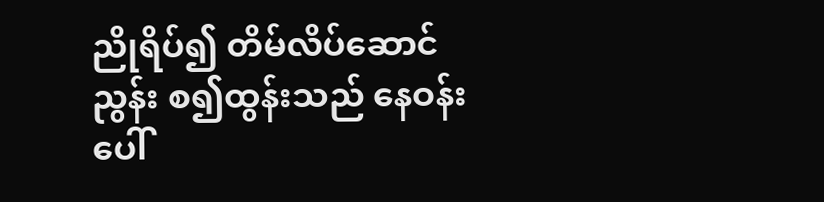ညိုရိပ်၍ တိမ်လိပ်ဆောင်ညွန်း စ၍ထွန်းသည် နေဝန်းပေါ်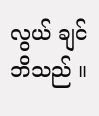လွယ် ချင်ဘိသည် ။